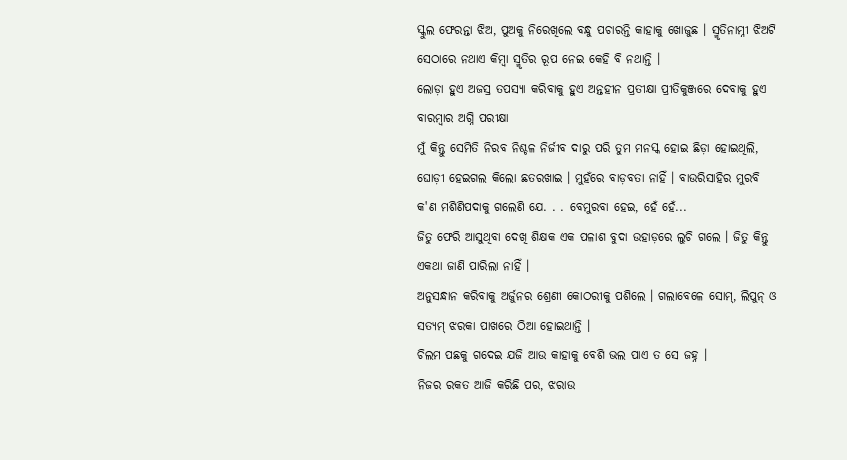ସ୍କୁଲ ଫେରନ୍ତା ଝିଅ, ପୁଅକୁ ନିରେଖିଲେ ବନ୍ଧୁ ପଚାରନ୍ତି କାହାକୁ ଖୋଜୁଛ । ସ୍ମୃତିନାମ୍ନୀ ଝିଅଟି ସେଠାରେ ନଥାଏ କିମ୍ୱା ସ୍ମୃତିର ରୂପ ନେଇ କେହି ବି ନଥାନ୍ତି ।
ଲୋଡ଼ା ହୁଏ ଅଜସ୍ର ତପସ୍ୟା କରିବାକୁ ହୁଏ ଅନ୍ତହୀନ ପ୍ରତୀକ୍ଷା ପ୍ରୀତିକୁଞ୍ଜରେ ଦେବାକୁ ହୁଏ ବାରମ୍ୱାର ଅଗ୍ନି ପରୀକ୍ଷା
ମୁଁ କିନ୍ତୁ ସେମିତି ନିରବ ନିଶ୍ଚଳ ନିର୍ଜୀବ ଦାରୁ ପରି ତୁମ ମନସ୍କ ହୋଇ ଛିଡ଼ା ହୋଇଥିଲି,
ଘୋଡ଼ୀ ହେଇଗଲ କିଲୋ ଛତରଖାଇ । ମୁହଁରେ ବାଡ଼ବତା ନାହିଁ । ବାଉରିସାହିର ମୁରବି କ'ଣ ମଶିଣିପଦାକୁ ଗଲେଣି ଯେ. . . ବେମୁରବା ହେଇ, ହେଁ ହେଁ...
ଜିତୁ ଫେରି ଆସୁଥିବା ଦେଖି ଶିକ୍ଷକ ଏକ ପଳାଶ ବୁଦା ଉହାଡ଼ରେ ଲୁଚି ଗଲେ । ଜିତୁ କିନ୍ତୁ ଏକଥା ଜାଣି ପାରିଲା ନାହିଁ ।
ଅନୁସନ୍ଧାନ କରିବାକୁ ଅର୍ଜୁନର ଶ୍ରେଣୀ କୋଠରୀକୁ ପଶିଲେ । ଗଲାବେଳେ ସୋମ୍, ଲିପୁନ୍ ଓ ସତ୍ୟମ୍ ଝରକା ପାଖରେ ଠିଆ ହୋଇଥାନ୍ତି ।
ଚିଲମ ପଛକୁ ଗଦେଇ ଯଜି ଆଉ କାହାକୁ ବେଶି ଭଲ ପାଏ ତ ସେ ଜହ୍ନ ।
ନିଜର ରକତ ଆଜି କରିଛି ପର, ଝରାଉ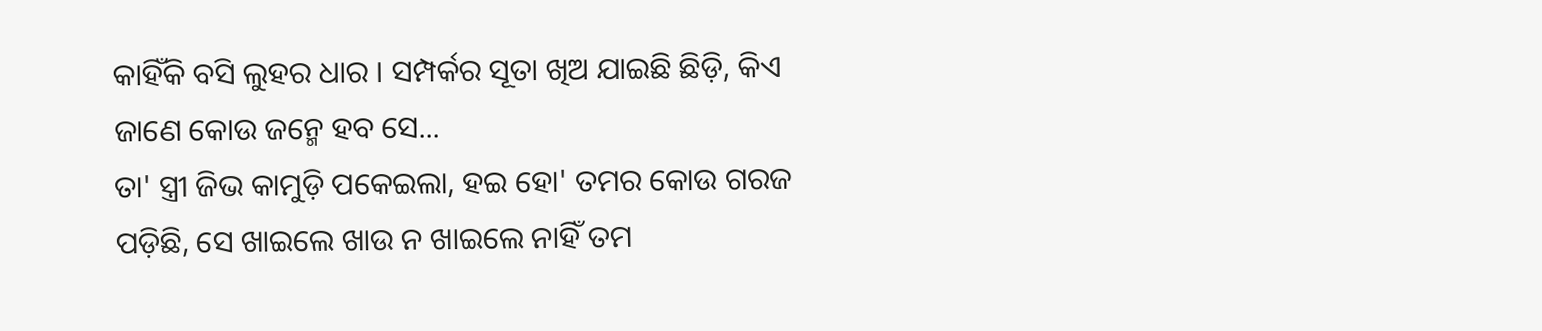କାହିଁକି ବସି ଲୁହର ଧାର । ସମ୍ପର୍କର ସୂତା ଖିଅ ଯାଇଛି ଛିଡ଼ି, କିଏ ଜାଣେ କୋଉ ଜନ୍ମେ ହବ ସେ...
ତା' ସ୍ତ୍ରୀ ଜିଭ କାମୁଡ଼ି ପକେଇଲା, ହଇ ହୋ' ତମର କୋଉ ଗରଜ ପଡ଼ିଛି, ସେ ଖାଇଲେ ଖାଉ ନ ଖାଇଲେ ନାହିଁ ତମ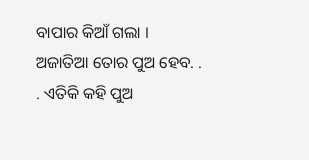ବାପାର କିଆଁ ଗଲା ।
ଅଜାତିଆ ତୋର ପୁଅ ହେବ. . . ଏତିକି କହି ପୁଅ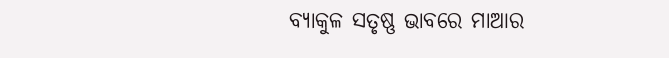ବ୍ୟାକୁଳ ସତୃଷ୍ଣ ଭାବରେ ମାଆର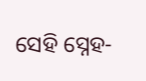ସେହି ସ୍ନେହ-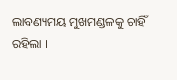ଲାବଣ୍ୟମୟ ମୁଖମଣ୍ଡଳକୁ ଚାହିଁ ରହିଲା ।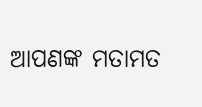ଆପଣଙ୍କ ମତାମତ